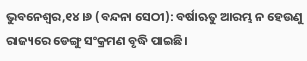ଭୁବନେଶ୍ୱର,୧୪।୬ (ବନ୍ଦନା ସେଠୀ): ବର୍ଷାଋତୁ ଆରମ୍ଭ ନ ହେଉଣୁ ରାଜ୍ୟରେ ଡେଙ୍ଗୁ ସଂକ୍ରମଣ ବୃଦ୍ଧି ପାଇଛି।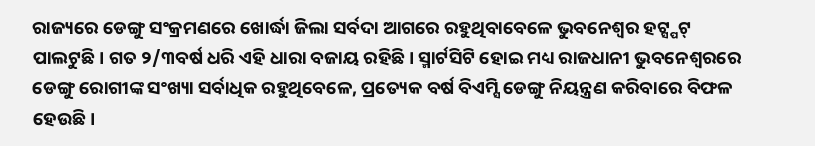ରାଜ୍ୟରେ ଡେଙ୍ଗୁ ସଂକ୍ରମଣରେ ଖୋର୍ଦ୍ଧା ଜିଲା ସର୍ବଦା ଆଗରେ ରହୁଥିବାବେଳେ ଭୁବନେଶ୍ୱର ହଟ୍ସ୍ପଟ୍ ପାଲଟୁଛି। ଗତ ୨/୩ବର୍ଷ ଧରି ଏହି ଧାରା ବଜାୟ ରହିଛି। ସ୍ମାର୍ଟସିଟି ହୋଇ ମଧ୍ୟ ରାଜଧାନୀ ଭୁବନେଶ୍ୱରରେ ଡେଙ୍ଗୁ ରୋଗୀଙ୍କ ସଂଖ୍ୟା ସର୍ବାଧିକ ରହୁଥିବେଳେ, ପ୍ରତ୍ୟେକ ବର୍ଷ ବିଏମ୍ସି ଡେଙ୍ଗୁ ନିୟନ୍ତ୍ରଣ କରିବାରେ ବିଫଳ ହେଉଛି।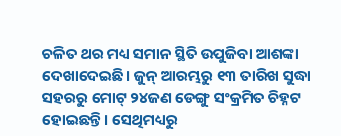ଚଳିତ ଥର ମଧ୍ୟ ସମାନ ସ୍ଥିତି ଉପୁଜିବା ଆଶଙ୍କା ଦେଖାଦେଇଛି। ଜୁନ୍ ଆରମ୍ଭରୁ ୧୩ ତାରିଖ ସୁଦ୍ଧା ସହରରୁ ମୋଟ୍ ୨୪ଜଣ ଡେଙ୍ଗୁ ସଂକ୍ରମିତ ଚିହ୍ନଟ ହୋଇଛନ୍ତି। ସେଥିମଧ୍ୟରୁ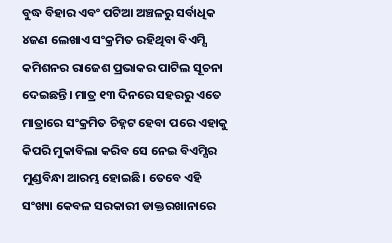ବୁଦ୍ଧ ବିହାର ଏବଂ ପଟିଆ ଅଞ୍ଚଳରୁ ସର୍ବାଧିକ ୪ଜଣ ଲେଖାଏ ସଂକ୍ରମିତ ରହିଥିବା ବିଏମ୍ସି କମିଶନର ରାଜେଶ ପ୍ରଭାକର ପାଟିଲ ସୂଚନା ଦେଇଛନ୍ତି। ମାତ୍ର ୧୩ ଦିନରେ ସହରରୁ ଏତେ ମାତ୍ରାରେ ସଂକ୍ରମିତ ଚିହ୍ନଟ ହେବା ପରେ ଏହାକୁ କିପରି ମୁକାବିଲା କରିବ ସେ ନେଇ ବିଏମ୍ସିର ମୁଣ୍ଡବିନ୍ଧା ଆରମ୍ଭ ହୋଇଛି। ତେବେ ଏହି ସଂଖ୍ୟା କେବଳ ସରକାରୀ ଡାକ୍ତରଖାନାରେ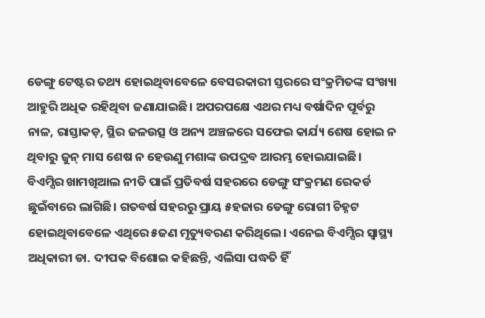ଡେଙ୍ଗୁ ଟେଷ୍ଟର ତଥ୍ୟ ହୋଇଥିବାବେଳେ ବେସରକାରୀ ସ୍ତରରେ ସଂକ୍ରମିତଙ୍କ ସଂଖ୍ୟା ଆହୁରି ଅଧିକ ରହିଥିବା ଜଣାଯାଇଛି। ଅପରପକ୍ଷେ ଏଥର ମଧ୍ୟ ବର୍ଷାଦିନ ପୂର୍ବରୁ ନାଳ, ରାସ୍ତାକଡ଼, ସ୍ଥିର ଜଳଉତ୍ସ ଓ ଅନ୍ୟ ଅଞ୍ଚଳରେ ସଫେଇ କାର୍ଯ୍ୟ ଶେଷ ହୋଇ ନ ଥିବାରୁ ଜୁନ୍ ମାସ ଶେଷ ନ ହେଉଣୁ ମଶାଙ୍କ ଉପଦ୍ରବ ଆରମ୍ଭ ହୋଇଯାଇଛି। ବିଏମ୍ସିର ଖାମଖିଆଲ ନୀତି ପାଇଁ ପ୍ରତିବର୍ଷ ସହରରେ ଡେଙ୍ଗୁ ସଂକ୍ରମଣ ରେକର୍ଡ ଛୁଇଁବାରେ ଲାଗିଛି। ଗତବର୍ଷ ସହରରୁ ପ୍ରାୟ ୫ହଜାର ଡେଙ୍ଗୁ ରୋଗୀ ଚିହ୍ନଟ ହୋଇଥିବାବେଳେ ଏଥିରେ ୫ଜଣ ମୃତ୍ୟୁବରଣ କରିଥିଲେ। ଏନେଇ ବିଏମ୍ସିର ସ୍ବାସ୍ଥ୍ୟ ଅଧିକାରୀ ଡା. ଦୀପକ ବିଶୋଇ କହିଛନ୍ତି, ଏଲିସା ପଦ୍ଧତି ହିଁ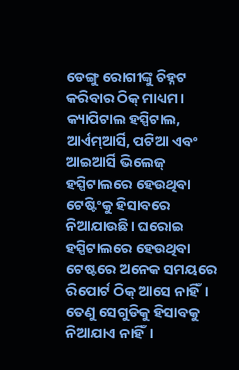ଡେଙ୍ଗୁ ରୋଗୀଙ୍କୁ ଚିହ୍ନଟ କରିବାର ଠିକ୍ ମାଧ୍ୟମ। କ୍ୟାପିଟାଲ ହସ୍ପିଟାଲ, ଆର୍ଏମ୍ଆର୍ସି, ପଟିଆ ଏବଂ ଆଇଆର୍ସି ଭିଲେଜ୍ ହସ୍ପିଟାଲରେ ହେଉଥିବା ଟେଷ୍ଟିଂକୁ ହିସାବରେ ନିଆଯାଉଛି। ଘରୋଇ ହସ୍ପିଟାଲରେ ହେଉଥିବା ଟେଷ୍ଟରେ ଅନେକ ସମୟରେ ରିପୋର୍ଟ ଠିକ୍ ଆସେ ନାହିଁ। ତେଣୁ ସେଗୁଡିକୁ ହିସାବକୁ ନିଆଯାଏ ନାହିଁ।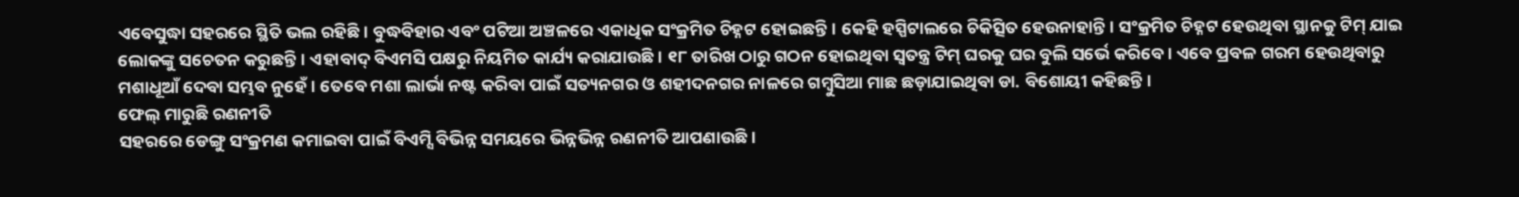ଏବେସୁଦ୍ଧା ସହରରେ ସ୍ଥିତି ଭଲ ରହିଛି। ବୁଦ୍ଧବିହାର ଏବଂ ପଟିଆ ଅଞ୍ଚଳରେ ଏକାଧିକ ସଂକ୍ରମିତ ଚିହ୍ନଟ ହୋଇଛନ୍ତି। କେହି ହସ୍ପିଟାଲରେ ଚିକିତ୍ସିତ ହେଉନାହାନ୍ତି। ସଂକ୍ରମିତ ଚିହ୍ନଟ ହେଉଥିବା ସ୍ଥାନକୁ ଟିମ୍ ଯାଇ ଲୋକଙ୍କୁ ସଚେତନ କରୁଛନ୍ତି। ଏହାବାଦ୍ ବିଏମସି ପକ୍ଷରୁ ନିୟମିତ କାର୍ଯ୍ୟ କରାଯାଉଛି। ୧୮ ତାରିଖ ଠାରୁ ଗଠନ ହୋଇଥିବା ସ୍ବତନ୍ତ୍ର ଟିମ୍ ଘରକୁ ଘର ବୁଲି ସର୍ଭେ କରିବେ। ଏବେ ପ୍ରବଳ ଗରମ ହେଉଥିବାରୁ ମଶାଧୂଆଁ ଦେବା ସମ୍ଭବ ନୁହେଁ। ତେବେ ମଶା ଲାର୍ଭା ନଷ୍ଟ କରିବା ପାଇଁ ସତ୍ୟନଗର ଓ ଶହୀଦନଗର ନାଳରେ ଗମ୍ବୁସିଆ ମାଛ ଛଡ଼ାଯାଇଥିବା ଡା. ବିଶୋୟୀ କହିଛନ୍ତି।
ଫେଲ୍ ମାରୁଛି ରଣନୀତି
ସହରରେ ଡେଙ୍ଗୁ ସଂକ୍ରମଣ କମାଇବା ପାଇଁ ବିଏମ୍ସି ବିଭିନ୍ନ ସମୟରେ ଭିନ୍ନଭିନ୍ନ ରଣନୀତି ଆପଣାଉଛି।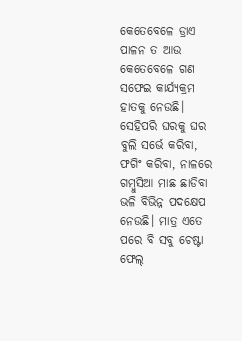କେତେବେଳେ ଡ୍ରାଏ ପାଳନ ତ ଆଉ କେତେବେଳେ ଗଣ ସଫେଇ କାର୍ଯ୍ୟକ୍ରମ ହାତକୁ ନେଉଛି। ସେହିପରି ଘରକୁ ଘର ବୁଲି ସର୍ଭେ କରିବା, ଫଗିଂ କରିବା, ନାଳରେ ଗମ୍ବୁସିଆ ମାଛ ଛାଡିବା ଭଳି ବିଭିନ୍ନ ପଦକ୍ଷେପ ନେଉଛି। ମାତ୍ର ଏତେ ପରେ ବି ସବୁ ଚେଷ୍ଟା ଫେଲ୍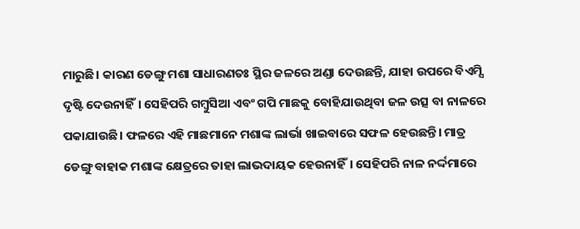ମାରୁଛି। କାରଣ ଡେଙ୍ଗୁ ମଶା ସାଧାରଣତଃ ସ୍ଥିର ଜଳରେ ଅଣ୍ଡା ଦେଉଛନ୍ତି, ଯାହା ଉପରେ ବିଏମ୍ସି ଦୃଷ୍ଟି ଦେଉନାହିଁ। ସେହିପରି ଗମ୍ବୁସିଆ ଏବଂ ଗପି ମାଛକୁ ବୋହିଯାଉଥିବା ଜଳ ଉତ୍ସ ବା ନାଳରେ ପକାଯାଉଛି। ଫଳରେ ଏହି ମାଛମାନେ ମଶାଙ୍କ ଲାର୍ଭା ଖାଇବାରେ ସଫଳ ହେଉଛନ୍ତି। ମାତ୍ର ଡେଙ୍ଗୁ ବାହାକ ମଶାଙ୍କ କ୍ଷେତ୍ରରେ ତାହା ଲାଭଦାୟକ ହେଉନାହିଁ। ସେହିପରି ନାଳ ନର୍ଦ୍ଦମାରେ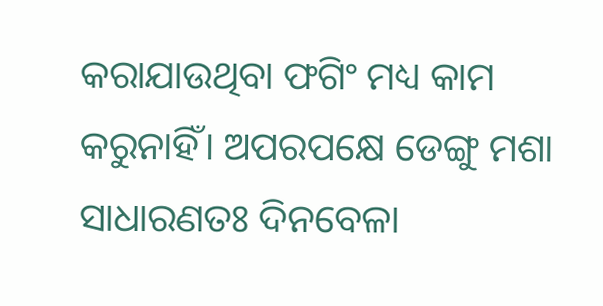କରାଯାଉଥିବା ଫଗିଂ ମଧ୍ୟ କାମ କରୁନାହିଁ। ଅପରପକ୍ଷେ ଡେଙ୍ଗୁ ମଶା ସାଧାରଣତଃ ଦିନବେଳା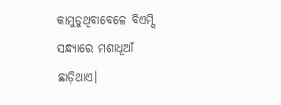କାମୁଡୁଥିବାବେଳେ ବିଏମ୍ସି ସନ୍ଧ୍ୟାରେ ମଶାଧୂଆଁ ଛାଡ଼ିଥାଏ।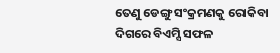ତେଣୁ ଡେଙ୍ଗୁ ସଂକ୍ରମଣକୁ ରୋକିବା ଦିଗରେ ବିଏମ୍ସି ସଫଳ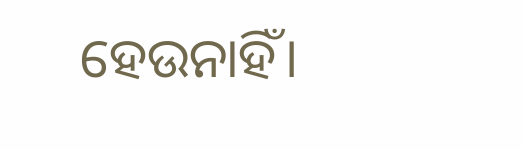ହେଉନାହିଁ।